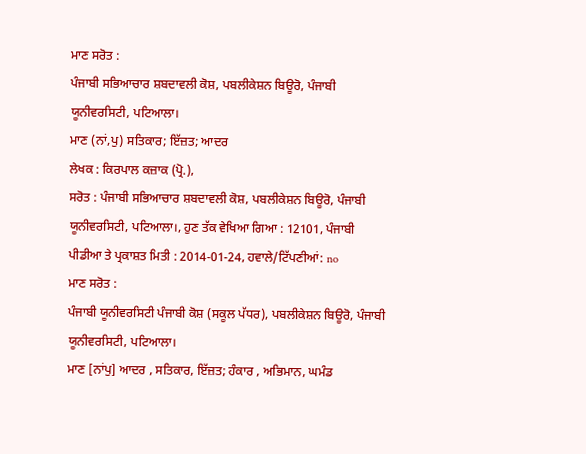ਮਾਣ ਸਰੋਤ :
ਪੰਜਾਬੀ ਸਭਿਆਚਾਰ ਸ਼ਬਦਾਵਲੀ ਕੋਸ਼, ਪਬਲੀਕੇਸ਼ਨ ਬਿਊਰੋ, ਪੰਜਾਬੀ ਯੂਨੀਵਰਸਿਟੀ, ਪਟਿਆਲਾ।
ਮਾਣ (ਨਾਂ,ਪੁ) ਸਤਿਕਾਰ; ਇੱਜ਼ਤ; ਆਦਰ
ਲੇਖਕ : ਕਿਰਪਾਲ ਕਜ਼ਾਕ (ਪ੍ਰੋ.),
ਸਰੋਤ : ਪੰਜਾਬੀ ਸਭਿਆਚਾਰ ਸ਼ਬਦਾਵਲੀ ਕੋਸ਼, ਪਬਲੀਕੇਸ਼ਨ ਬਿਊਰੋ, ਪੰਜਾਬੀ ਯੂਨੀਵਰਸਿਟੀ, ਪਟਿਆਲਾ।, ਹੁਣ ਤੱਕ ਵੇਖਿਆ ਗਿਆ : 12101, ਪੰਜਾਬੀ ਪੀਡੀਆ ਤੇ ਪ੍ਰਕਾਸ਼ਤ ਮਿਤੀ : 2014-01-24, ਹਵਾਲੇ/ਟਿੱਪਣੀਆਂ: no
ਮਾਣ ਸਰੋਤ :
ਪੰਜਾਬੀ ਯੂਨੀਵਰਸਿਟੀ ਪੰਜਾਬੀ ਕੋਸ਼ (ਸਕੂਲ ਪੱਧਰ), ਪਬਲੀਕੇਸ਼ਨ ਬਿਊਰੋ, ਪੰਜਾਬੀ ਯੂਨੀਵਰਸਿਟੀ, ਪਟਿਆਲਾ।
ਮਾਣ [ਨਾਂਪੁ] ਆਦਰ , ਸਤਿਕਾਰ, ਇੱਜ਼ਤ; ਹੰਕਾਰ , ਅਭਿਮਾਨ, ਘਮੰਡ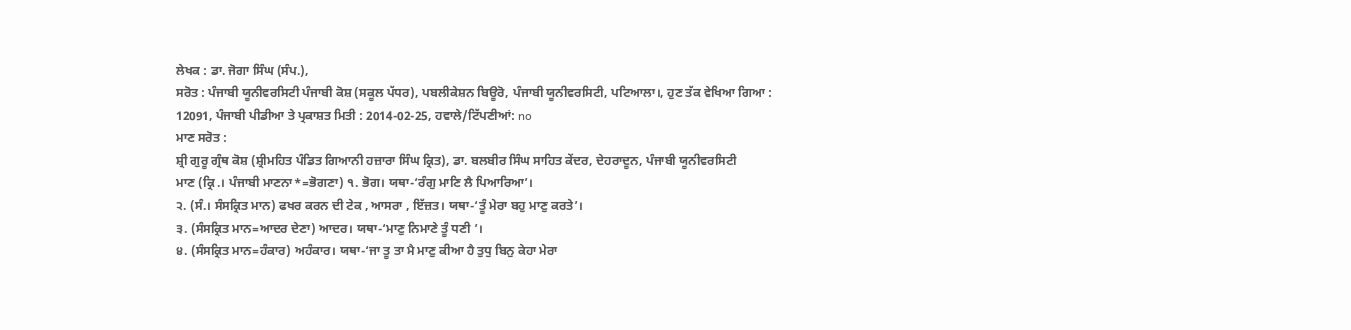ਲੇਖਕ : ਡਾ. ਜੋਗਾ ਸਿੰਘ (ਸੰਪ.),
ਸਰੋਤ : ਪੰਜਾਬੀ ਯੂਨੀਵਰਸਿਟੀ ਪੰਜਾਬੀ ਕੋਸ਼ (ਸਕੂਲ ਪੱਧਰ), ਪਬਲੀਕੇਸ਼ਨ ਬਿਊਰੋ, ਪੰਜਾਬੀ ਯੂਨੀਵਰਸਿਟੀ, ਪਟਿਆਲਾ।, ਹੁਣ ਤੱਕ ਵੇਖਿਆ ਗਿਆ : 12091, ਪੰਜਾਬੀ ਪੀਡੀਆ ਤੇ ਪ੍ਰਕਾਸ਼ਤ ਮਿਤੀ : 2014-02-25, ਹਵਾਲੇ/ਟਿੱਪਣੀਆਂ: no
ਮਾਣ ਸਰੋਤ :
ਸ਼੍ਰੀ ਗੁਰੂ ਗ੍ਰੰਥ ਕੋਸ਼ (ਸ਼੍ਰੀਮਹਿਤ ਪੰਡਿਤ ਗਿਆਨੀ ਹਜ਼ਾਰਾ ਸਿੰਘ ਕ੍ਰਿਤ), ਡਾ. ਬਲਬੀਰ ਸਿੰਘ ਸਾਹਿਤ ਕੇਂਦਰ, ਦੇਹਰਾਦੂਨ, ਪੰਜਾਬੀ ਯੂਨੀਵਰਸਿਟੀ
ਮਾਣ (ਕ੍ਰਿ.। ਪੰਜਾਬੀ ਮਾਣਨਾ*=ਭੋਗਣਾ) ੧. ਭੋਗ। ਯਥਾ-‘ਰੰਗੁ ਮਾਣਿ ਲੈ ਪਿਆਰਿਆ’।
੨. (ਸੰ.। ਸੰਸਕ੍ਰਿਤ ਮਾਨ) ਫਖਰ ਕਰਨ ਦੀ ਟੇਕ , ਆਸਰਾ , ਇੱਜ਼ਤ। ਯਥਾ-‘ਤੂੰ ਮੇਰਾ ਬਹੁ ਮਾਣੁ ਕਰਤੇ’।
੩. (ਸੰਸਕ੍ਰਿਤ ਮਾਨ=ਆਦਰ ਦੇਣਾ) ਆਦਰ। ਯਥਾ-‘ਮਾਣੁ ਨਿਮਾਣੇ ਤੂੰ ਧਣੀ ’।
੪. (ਸੰਸਕ੍ਰਿਤ ਮਾਨ=ਹੰਕਾਰ) ਅਹੰਕਾਰ। ਯਥਾ-‘ਜਾ ਤੂ ਤਾ ਮੈ ਮਾਣੁ ਕੀਆ ਹੈ ਤੁਧੁ ਬਿਨੁ ਕੇਹਾ ਮੇਰਾ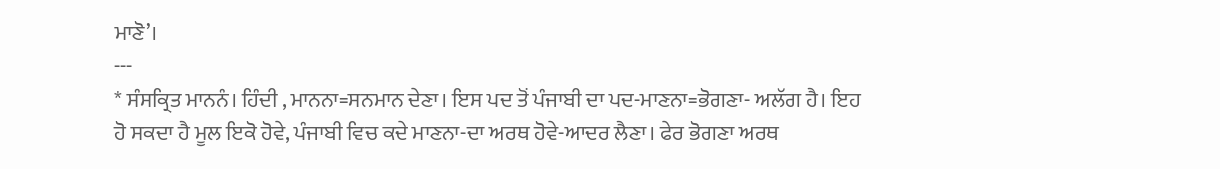ਮਾਣੋ’।
---
* ਸੰਸਕ੍ਰਿਤ ਮਾਨਨੰ। ਹਿੰਦੀ , ਮਾਨਨਾ=ਸਨਮਾਨ ਦੇਣਾ। ਇਸ ਪਦ ਤੋਂ ਪੰਜਾਬੀ ਦਾ ਪਦ-ਮਾਣਨਾ=ਭੋਗਣਾ- ਅਲੱਗ ਹੈ। ਇਹ ਹੋ ਸਕਦਾ ਹੈ ਮੂਲ ਇਕੋ ਹੋਵੇ, ਪੰਜਾਬੀ ਵਿਚ ਕਦੇ ਮਾਣਨਾ-ਦਾ ਅਰਥ ਹੋਵੇ-ਆਦਰ ਲੈਣਾ। ਫੇਰ ਭੋਗਣਾ ਅਰਥ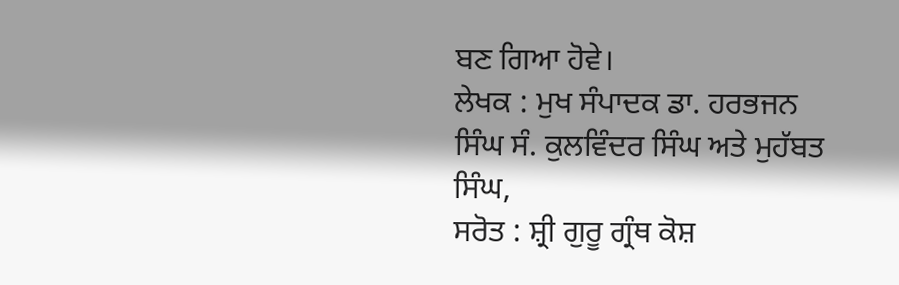ਬਣ ਗਿਆ ਹੋਵੇ।
ਲੇਖਕ : ਮੁਖ ਸੰਪਾਦਕ ਡਾ. ਹਰਭਜਨ ਸਿੰਘ ਸੰ. ਕੁਲਵਿੰਦਰ ਸਿੰਘ ਅਤੇ ਮੁਹੱਬਤ ਸਿੰਘ,
ਸਰੋਤ : ਸ਼੍ਰੀ ਗੁਰੂ ਗ੍ਰੰਥ ਕੋਸ਼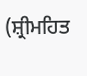(ਸ਼੍ਰੀਮਹਿਤ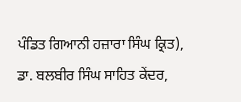ਪੰਡਿਤ ਗਿਆਨੀ ਹਜ਼ਾਰਾ ਸਿੰਘ ਕ੍ਰਿਤ), ਡਾ. ਬਲਬੀਰ ਸਿੰਘ ਸਾਹਿਤ ਕੇਂਦਰ,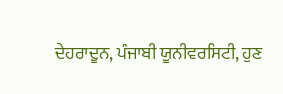ਦੇਹਰਾਦੂਨ, ਪੰਜਾਬੀ ਯੂਨੀਵਰਸਿਟੀ, ਹੁਣ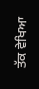ਤੱਕ ਵੇਖਿਆ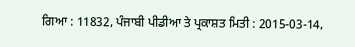ਗਿਆ : 11832, ਪੰਜਾਬੀ ਪੀਡੀਆ ਤੇ ਪ੍ਰਕਾਸ਼ਤ ਮਿਤੀ : 2015-03-14,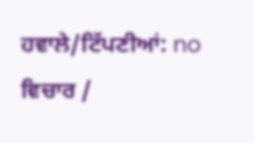ਹਵਾਲੇ/ਟਿੱਪਣੀਆਂ: no
ਵਿਚਾਰ /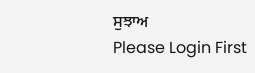ਸੁਝਾਅ
Please Login First